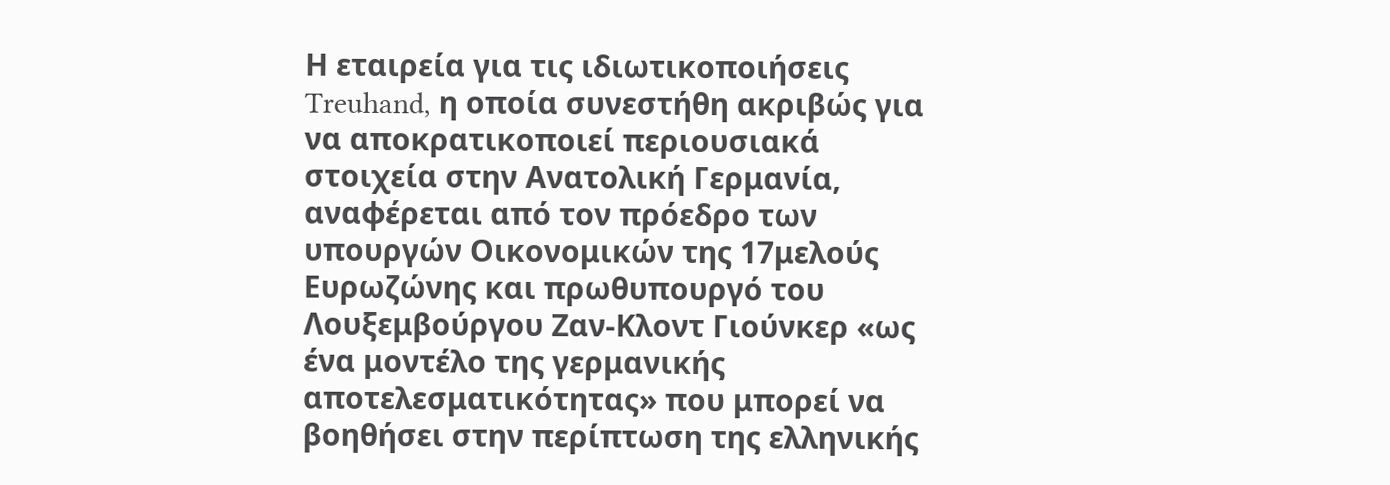Η εταιρεία για τις ιδιωτικοποιήσεις Treuhand, η οποία συνεστήθη ακριβώς για να αποκρατικοποιεί περιουσιακά στοιχεία στην Ανατολική Γερμανία, αναφέρεται από τον πρόεδρο των υπουργών Οικονομικών της 17μελούς Ευρωζώνης και πρωθυπουργό του Λουξεμβούργου Ζαν-Κλοντ Γιούνκερ «ως ένα μοντέλο της γερμανικής αποτελεσματικότητας» που μπορεί να βοηθήσει στην περίπτωση της ελληνικής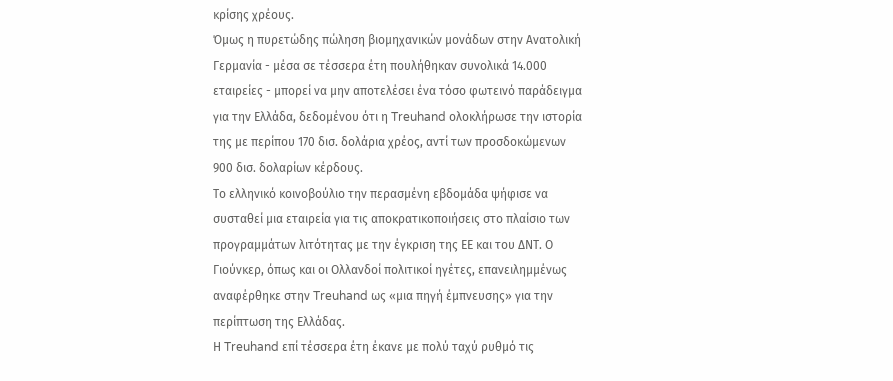κρίσης χρέους.
Όμως η πυρετώδης πώληση βιομηχανικών μονάδων στην Ανατολική Γερμανία - μέσα σε τέσσερα έτη πουλήθηκαν συνολικά 14.000 εταιρείες - μπορεί να μην αποτελέσει ένα τόσο φωτεινό παράδειγμα για την Ελλάδα, δεδομένου ότι η Treuhand ολοκλήρωσε την ιστορία της με περίπου 170 δισ. δολάρια χρέος, αντί των προσδοκώμενων 900 δισ. δολαρίων κέρδους.
Το ελληνικό κοινοβούλιο την περασμένη εβδομάδα ψήφισε να συσταθεί μια εταιρεία για τις αποκρατικοποιήσεις στο πλαίσιο των προγραμμάτων λιτότητας με την έγκριση της ΕΕ και του ΔΝΤ. Ο Γιούνκερ, όπως και οι Ολλανδοί πολιτικοί ηγέτες, επανειλημμένως αναφέρθηκε στην Treuhand ως «μια πηγή έμπνευσης» για την περίπτωση της Ελλάδας.
Η Treuhand επί τέσσερα έτη έκανε με πολύ ταχύ ρυθμό τις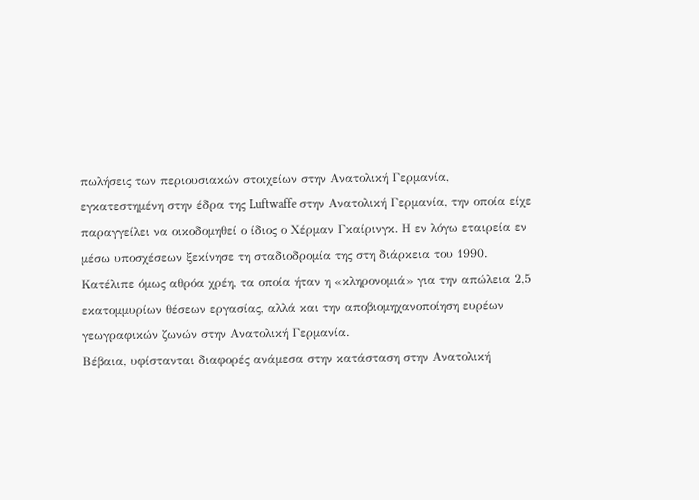πωλήσεις των περιουσιακών στοιχείων στην Ανατολική Γερμανία, εγκατεστημένη στην έδρα της Luftwaffe στην Ανατολική Γερμανία, την οποία είχε παραγγείλει να οικοδομηθεί ο ίδιος ο Χέρμαν Γκαίρινγκ. Η εν λόγω εταιρεία εν μέσω υποσχέσεων ξεκίνησε τη σταδιοδρομία της στη διάρκεια του 1990. Κατέλιπε όμως αθρόα χρέη, τα οποία ήταν η «κληρονομιά» για την απώλεια 2,5 εκατομμυρίων θέσεων εργασίας, αλλά και την αποβιομηχανοποίηση ευρέων γεωγραφικών ζωνών στην Ανατολική Γερμανία.
Βέβαια, υφίστανται διαφορές ανάμεσα στην κατάσταση στην Ανατολική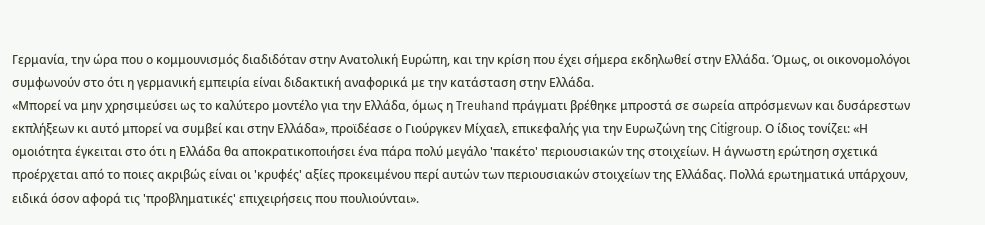Γερμανία, την ώρα που ο κομμουνισμός διαδιδόταν στην Ανατολική Ευρώπη, και την κρίση που έχει σήμερα εκδηλωθεί στην Ελλάδα. Όμως, οι οικονομολόγοι συμφωνούν στο ότι η γερμανική εμπειρία είναι διδακτική αναφορικά με την κατάσταση στην Ελλάδα.
«Μπορεί να μην χρησιμεύσει ως το καλύτερο μοντέλο για την Ελλάδα, όμως η Treuhand πράγματι βρέθηκε μπροστά σε σωρεία απρόσμενων και δυσάρεστων εκπλήξεων κι αυτό μπορεί να συμβεί και στην Ελλάδα», προϊδέασε ο Γιούργκεν Μίχαελ, επικεφαλής για την Ευρωζώνη της Citigroup. Ο ίδιος τονίζει: «Η ομοιότητα έγκειται στο ότι η Ελλάδα θα αποκρατικοποιήσει ένα πάρα πολύ μεγάλο 'πακέτο' περιουσιακών της στοιχείων. Η άγνωστη ερώτηση σχετικά προέρχεται από το ποιες ακριβώς είναι οι 'κρυφές' αξίες προκειμένου περί αυτών των περιουσιακών στοιχείων της Ελλάδας. Πολλά ερωτηματικά υπάρχουν, ειδικά όσον αφορά τις 'προβληματικές' επιχειρήσεις που πουλιούνται».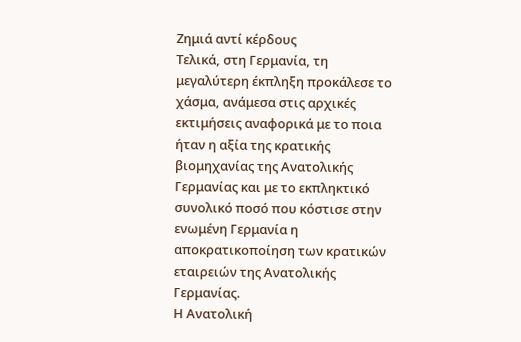Ζημιά αντί κέρδους
Τελικά, στη Γερμανία, τη μεγαλύτερη έκπληξη προκάλεσε το χάσμα, ανάμεσα στις αρχικές εκτιμήσεις αναφορικά με το ποια ήταν η αξία της κρατικής βιομηχανίας της Ανατολικής Γερμανίας και με το εκπληκτικό συνολικό ποσό που κόστισε στην ενωμένη Γερμανία η αποκρατικοποίηση των κρατικών εταιρειών της Ανατολικής Γερμανίας.
Η Ανατολική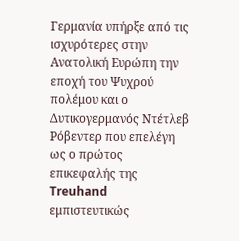Γερμανία υπήρξε από τις ισχυρότερες στην Ανατολική Ευρώπη την εποχή του Ψυχρού πολέμου και ο Δυτικογερμανός Ντέτλεβ Ρόβεντερ που επελέγη ως ο πρώτος επικεφαλής της Treuhand εμπιστευτικώς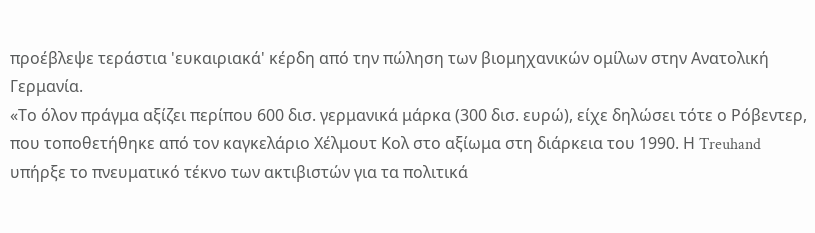προέβλεψε τεράστια 'ευκαιριακά' κέρδη από την πώληση των βιομηχανικών ομίλων στην Ανατολική Γερμανία.
«Το όλον πράγμα αξίζει περίπου 600 δισ. γερμανικά μάρκα (300 δισ. ευρώ), είχε δηλώσει τότε ο Ρόβεντερ, που τοποθετήθηκε από τον καγκελάριο Χέλμουτ Κολ στο αξίωμα στη διάρκεια του 1990. Η Treuhand υπήρξε το πνευματικό τέκνο των ακτιβιστών για τα πολιτικά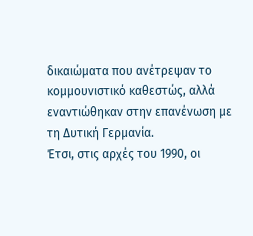δικαιώματα που ανέτρεψαν το κομμουνιστικό καθεστώς, αλλά εναντιώθηκαν στην επανένωση με τη Δυτική Γερμανία.
Έτσι, στις αρχές του 1990, οι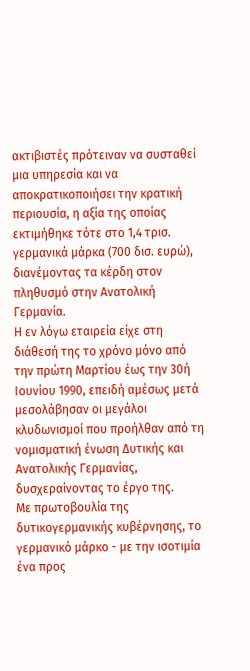ακτιβιστές πρότειναν να συσταθεί μια υπηρεσία και να αποκρατικοποιήσει την κρατική περιουσία, η αξία της οποίας εκτιμήθηκε τότε στο 1,4 τρισ. γερμανικά μάρκα (700 δισ. ευρώ), διανέμοντας τα κέρδη στον πληθυσμό στην Ανατολική Γερμανία.
Η εν λόγω εταιρεία είχε στη διάθεσή της το χρόνο μόνο από την πρώτη Μαρτίου έως την 30ή Ιουνίου 1990, επειδή αμέσως μετά μεσολάβησαν οι μεγάλοι κλυδωνισμοί που προήλθαν από τη νομισματική ένωση Δυτικής και Ανατολικής Γερμανίας, δυσχεραίνοντας το έργο της.
Με πρωτοβουλία της δυτικογερμανικής κυβέρνησης, το γερμανικό μάρκο - με την ισοτιμία ένα προς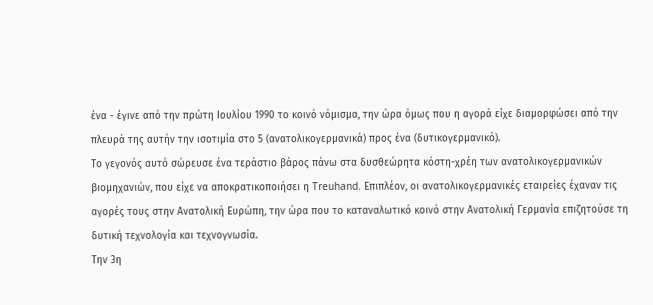ένα - έγινε από την πρώτη Ιουλίου 1990 το κοινό νόμισμα, την ώρα όμως που η αγορά είχε διαμορφώσει από την πλευρά της αυτήν την ισοτιμία στο 5 (ανατολικογερμανικά) προς ένα (δυτικογερμανικό).
Το γεγονός αυτό σώρευσε ένα τεράστιο βάρος πάνω στα δυσθεώρητα κόστη-χρέη των ανατολικογερμανικών βιομηχανιών, που είχε να αποκρατικοποιήσει η Treuhand. Επιπλέον, οι ανατολικογερμανικές εταιρείες έχαναν τις αγορές τους στην Ανατολική Ευρώπη, την ώρα που το καταναλωτικό κοινό στην Ανατολική Γερμανία επιζητούσε τη δυτική τεχνολογία και τεχνογνωσία.
Την 3η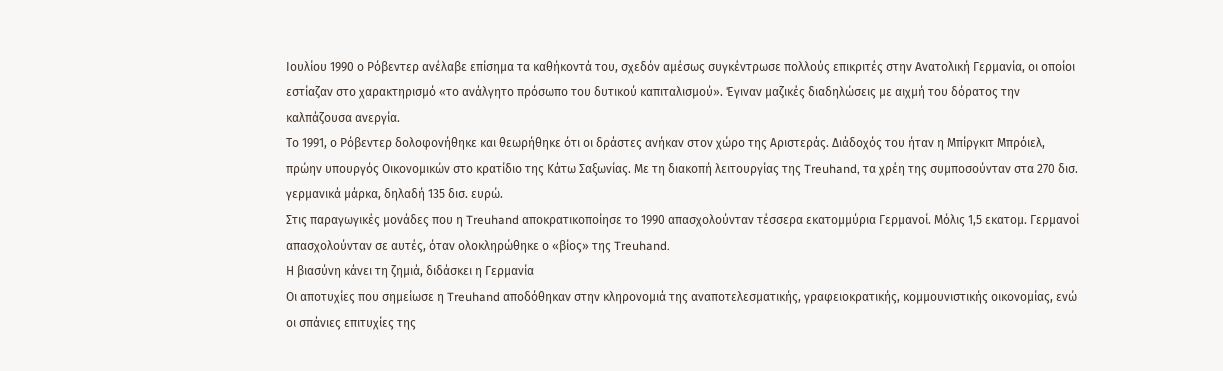Ιουλίου 1990 ο Ρόβεντερ ανέλαβε επίσημα τα καθήκοντά του, σχεδόν αμέσως συγκέντρωσε πολλούς επικριτές στην Ανατολική Γερμανία, οι οποίοι εστίαζαν στο χαρακτηρισμό «το ανάλγητο πρόσωπο του δυτικού καπιταλισμού». Έγιναν μαζικές διαδηλώσεις με αιχμή του δόρατος την καλπάζουσα ανεργία.
Το 1991, ο Ρόβεντερ δολοφονήθηκε και θεωρήθηκε ότι οι δράστες ανήκαν στον χώρο της Αριστεράς. Διάδοχός του ήταν η Μπίργκιτ Μπρόιελ, πρώην υπουργός Οικονομικών στο κρατίδιο της Κάτω Σαξωνίας. Με τη διακοπή λειτουργίας της Treuhand, τα χρέη της συμποσούνταν στα 270 δισ. γερμανικά μάρκα, δηλαδή 135 δισ. ευρώ.
Στις παραγωγικές μονάδες που η Treuhand αποκρατικοποίησε το 1990 απασχολούνταν τέσσερα εκατομμύρια Γερμανοί. Μόλις 1,5 εκατομ. Γερμανοί απασχολούνταν σε αυτές, όταν ολοκληρώθηκε ο «βίος» της Treuhand.
Η βιασύνη κάνει τη ζημιά, διδάσκει η Γερμανία
Οι αποτυχίες που σημείωσε η Treuhand αποδόθηκαν στην κληρονομιά της αναποτελεσματικής, γραφειοκρατικής, κομμουνιστικής οικονομίας, ενώ οι σπάνιες επιτυχίες της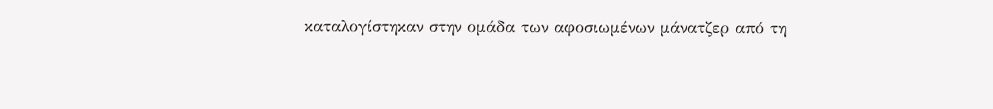καταλογίστηκαν στην ομάδα των αφοσιωμένων μάνατζερ από τη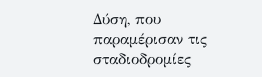Δύση, που παραμέρισαν τις σταδιοδρομίες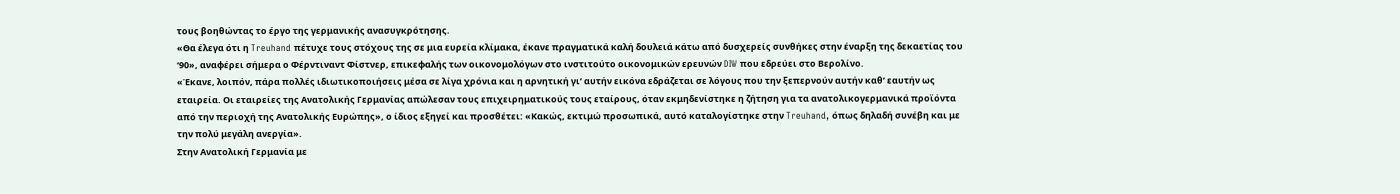τους βοηθώντας το έργο της γερμανικής ανασυγκρότησης.
«Θα έλεγα ότι η Treuhand πέτυχε τους στόχους της σε μια ευρεία κλίμακα, έκανε πραγματικά καλή δουλειά κάτω από δυσχερείς συνθήκες στην έναρξη της δεκαετίας του ‘90», αναφέρει σήμερα ο Φέρντιναντ Φίστνερ, επικεφαλής των οικονομολόγων στο ινστιτούτο οικονομικών ερευνών DIW που εδρεύει στο Βερολίνο.
«Έκανε, λοιπόν, πάρα πολλές ιδιωτικοποιήσεις μέσα σε λίγα χρόνια και η αρνητική γι’ αυτήν εικόνα εδράζεται σε λόγους που την ξεπερνούν αυτήν καθ’ εαυτήν ως εταιρεία. Οι εταιρείες της Ανατολικής Γερμανίας απώλεσαν τους επιχειρηματικούς τους εταίρους, όταν εκμηδενίστηκε η ζήτηση για τα ανατολικογερμανικά προϊόντα από την περιοχή της Ανατολικής Ευρώπης», ο ίδιος εξηγεί και προσθέτει: «Κακώς, εκτιμώ προσωπικά, αυτό καταλογίστηκε στην Treuhand, όπως δηλαδή συνέβη και με την πολύ μεγάλη ανεργία».
Στην Ανατολική Γερμανία με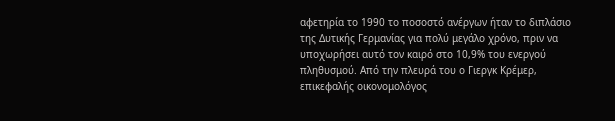αφετηρία το 1990 το ποσοστό ανέργων ήταν το διπλάσιο της Δυτικής Γερμανίας για πολύ μεγάλο χρόνο, πριν να υποχωρήσει αυτό τον καιρό στο 10,9% του ενεργού πληθυσμού. Από την πλευρά του ο Γιεργκ Κρέμερ, επικεφαλής οικονομολόγος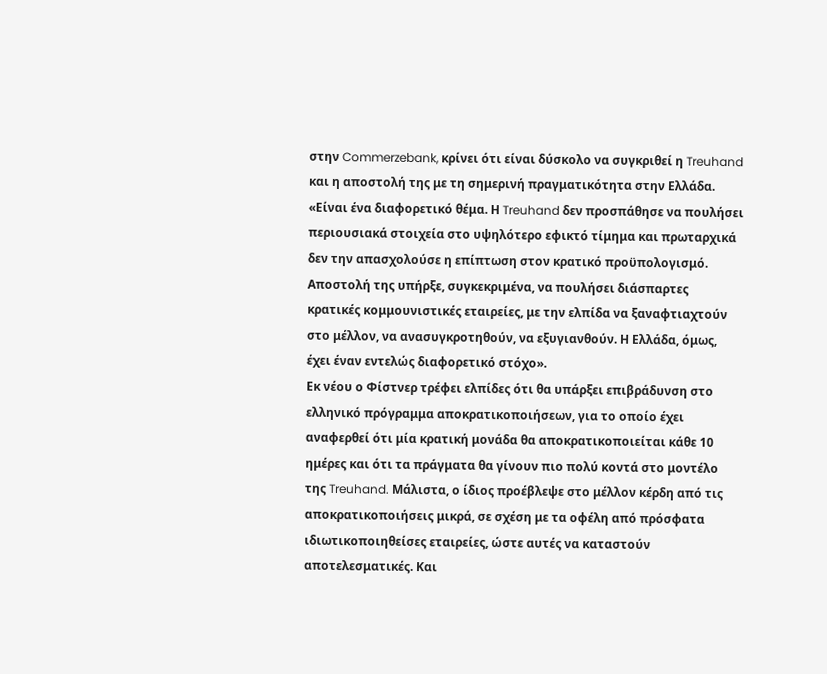στην Commerzebank, κρίνει ότι είναι δύσκολο να συγκριθεί η Treuhand και η αποστολή της με τη σημερινή πραγματικότητα στην Ελλάδα.
«Είναι ένα διαφορετικό θέμα. Η Treuhand δεν προσπάθησε να πουλήσει περιουσιακά στοιχεία στο υψηλότερο εφικτό τίμημα και πρωταρχικά δεν την απασχολούσε η επίπτωση στον κρατικό προϋπολογισμό. Αποστολή της υπήρξε, συγκεκριμένα, να πουλήσει διάσπαρτες κρατικές κομμουνιστικές εταιρείες, με την ελπίδα να ξαναφτιαχτούν στο μέλλον, να ανασυγκροτηθούν, να εξυγιανθούν. Η Ελλάδα, όμως, έχει έναν εντελώς διαφορετικό στόχο».
Εκ νέου ο Φίστνερ τρέφει ελπίδες ότι θα υπάρξει επιβράδυνση στο ελληνικό πρόγραμμα αποκρατικοποιήσεων, για το οποίο έχει αναφερθεί ότι μία κρατική μονάδα θα αποκρατικοποιείται κάθε 10 ημέρες και ότι τα πράγματα θα γίνουν πιο πολύ κοντά στο μοντέλο της Treuhand. Μάλιστα, ο ίδιος προέβλεψε στο μέλλον κέρδη από τις αποκρατικοποιήσεις μικρά, σε σχέση με τα οφέλη από πρόσφατα ιδιωτικοποιηθείσες εταιρείες, ώστε αυτές να καταστούν αποτελεσματικές. Και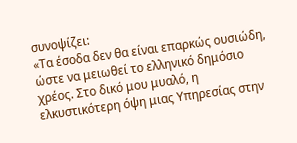συνοψίζει:
«Τα έσοδα δεν θα είναι επαρκώς ουσιώδη, ώστε να μειωθεί το ελληνικό δημόσιο χρέος. Στο δικό μου μυαλό, η ελκυστικότερη όψη μιας Υπηρεσίας στην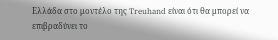Ελλάδα στο μοντέλο της Treuhand είναι ότι θα μπορεί να επιβραδύνει το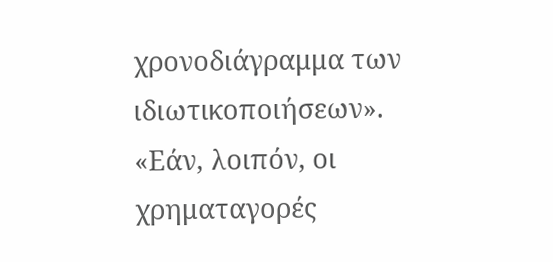χρονοδιάγραμμα των ιδιωτικοποιήσεων». «Εάν, λοιπόν, οι χρηματαγορές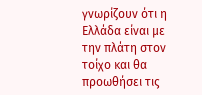γνωρίζουν ότι η Ελλάδα είναι με την πλάτη στον τοίχο και θα προωθήσει τις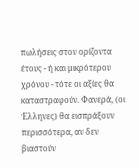πωλήσεις στον ορίζοντα έτους - ή και μικρότερου χρόνου - τότε οι αξίες θα καταστραφούν. Φανερά, (οι Έλληνες) θα εισπράξουν περισσότερα, αν δεν βιαστούν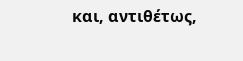και, αντιθέτως,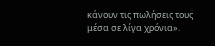κάνουν τις πωλήσεις τους μέσα σε λίγα χρόνια».